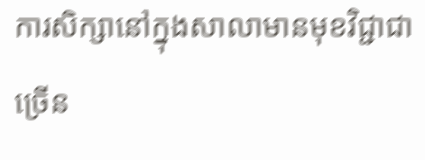ការសិក្សានៅក្នុងសាលាមានមុខវិជ្ជាជាច្រើន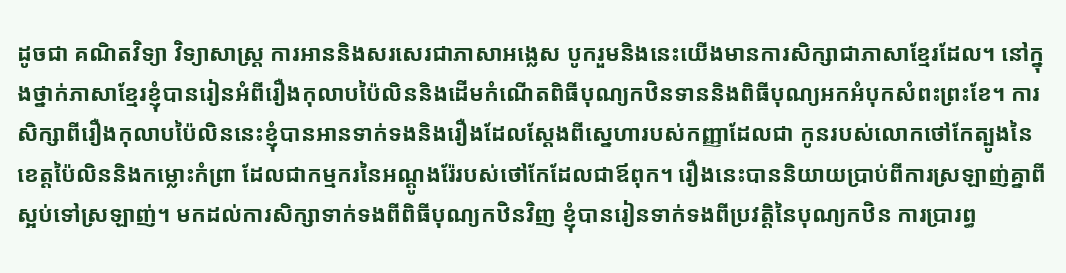ដូចជា គណិតវិទ្យា វិទ្យាសាស្រ្ដ ការអាននិងសរសេរជាភាសាអង្លេស បូករួមនិងនេះយើងមានការសិក្សាជាភាសាខ្មែរដែល។ នៅក្នុងថ្នាក់ភាសាខ្មែរខ្ញុំបានរៀនអំពីរឿងកុលាបប៉ៃលិននិងដើមកំណើតពិធីបុណ្យកឋិនទាននិងពិធីបុណ្យអកអំបុកសំពះព្រះខែ។ ការសិក្សាពីរឿងកុលាបប៉ៃលិននេះខ្ញុំបានអានទាក់ទងនិងរឿងដែលស្ដែងពីស្នេហារបស់កញ្ញាដែលជា កូនរបស់លោកថៅកែត្បូងនៃខេត្តប៉ៃលិននិងកម្លោះកំព្រា ដែលជាកម្មករនៃអណ្ដូងរ៉ែរបស់ថៅកែដែលជាឪពុក។ រឿងនេះបាននិយាយប្រាប់ពីការស្រឡាញ់គ្នាពីស្អប់ទៅស្រឡាញ់។ មកដល់ការសិក្សាទាក់ទងពីពិធីបុណ្យកឋិនវិញ ខ្ញុំបានរៀនទាក់ទងពីប្រវត្តិនៃបុណ្យកឋិន ការប្រារព្ធ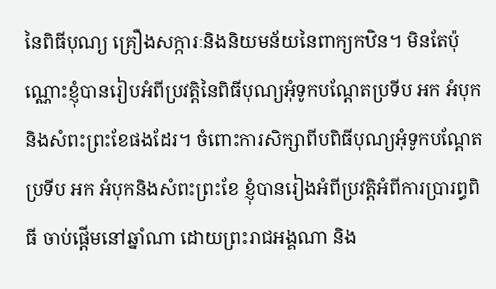នៃពិធីបុណ្យ គ្រឿងសក្ការៈនិងនិយមន័យនៃពាក្យកឋិន។ មិនតែប៉ុណ្ណោះខ្ញុំបានរៀបអំពីប្រវត្តិនៃពិធីបុណ្យអុំទូកបណ្ដែតប្រទីប អក អំបុកនិងសំពះព្រះខែផងដែរ។ ចំពោះការសិក្សាពីបពិធីបុណ្យអុំទូកបណ្ដែតប្រទីប អក អំបុកនិងសំពះព្រះខែ ខ្ញុំបានរៀងអំពីប្រវត្តិអំពីការប្រារព្ធពិធី ចាប់ផ្ដើមនៅឆ្នាំណា ដោយព្រះរាជអង្គណា និង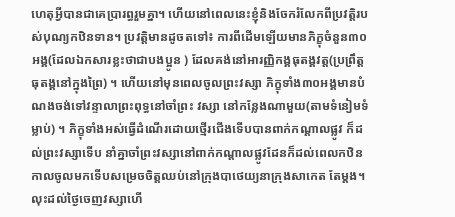ហេតុអ្វីបានជាគេប្រារព្ធរួមគ្នា។ ហើយនៅពេលនេះខ្ញុំនិងចែករំលែកពីប្រវត្តិរបស់បុណ្យកឋិនទាន។ ប្រវត្តិមានដូចតទៅ៖ ការពីដើមឡើយមានភិក្ខុចំនួន៣០អង្គ(ដែលឯកសារខ្លះថាជាបងប្អូន ) ដែលគង់នៅអារញ្ញិកង្គធុតង្គវត្ត(ប្រព្រឹត្ដ ធុតង្គនៅក្នុងព្រៃ) ។ ហើយនៅមុនពេលចូលព្រះវស្សា ភិក្ខុទាំង៣០អង្គមានបំណងចង់ទៅវន្ទាលាព្រះពុទ្ធនៅចាំព្រះ វស្សា នៅកន្លែងណាមួយ(តាមទំនៀមទំម្លាប់) ។ ភិក្ខុទាំងអស់ធ្វើដំណើរដោយថ្មើរជើងទើបបានពាក់កណ្ដាលផ្លូវ ក៏ដល់ព្រះវស្សាទើប នាំគ្នាចាំព្រះវស្សានៅពាក់កណ្ដាលផ្លូវដែនក៏ដល់ពេលកឋិនកាលចូលមកទើបសម្រេចចិត្តឈប់នៅក្រុងបាថេយ្យនាក្រុងសាកេត តែម្ដង។ លុះដល់ថ្ងៃចេញវស្សាហើ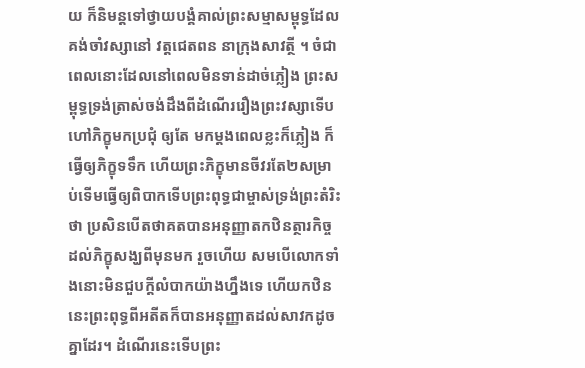យ ក៏និមន្តទៅថ្វាយបង្គំគាល់ព្រះសម្មាសម្ពុទ្ធដែលគង់ចាំវស្សានៅ វត្តជេតពន នាក្រុងសាវត្ថី ។ ចំជាពេលនោះដែលនៅពេលមិនទាន់ដាច់ភ្លៀង ព្រះសម្ពុទ្ធទ្រង់ត្រាស់ចង់ដឹងពីដំណើររឿងព្រះវស្សាទើបហៅភិក្ខុមកប្រជុំ ឲ្យតែ មកម្ដងពេលខ្លះក៏ភ្លៀង ក៏ធ្វើឲ្យភិក្ខុទទឹក ហើយព្រះភិក្ខុមានចីវរតែ២សម្រាប់ទើមធ្វើឲ្យពិបាកទើបព្រះពុទ្ធជាម្ចាស់ទ្រង់ព្រះតំរិះថា ប្រសិនបើតថាគតបានអនុញ្ញាតកឋិនត្ថារកិច្ចដល់ភិក្ខុសង្ឃពីមុនមក រួចហើយ សមបើលោកទាំងនោះមិនជួបក្តីលំបាកយ៉ាងហ្នឹងទេ ហើយកឋិននេះព្រះពុទ្ធពីអតីតក៏បានអនុញ្ញាតដល់សាវកដូចគ្នាដែរ។ ដំណើរនេះទើបព្រះ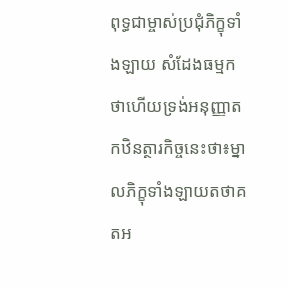ពុទ្ធជាម្ចាស់ប្រជុំភិក្ខុទាំងឡាយ សំដែងធម្មកថាហើយទ្រង់អនុញ្ញាតកឋិនត្ថារកិច្ចនេះថា៖ម្នាលភិក្ខុទាំងឡាយតថាគតអ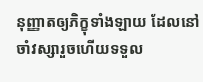នុញ្ញាតឲ្យភិក្ខុទាំងឡាយ ដែលនៅចាំវស្សារួចហើយទទួល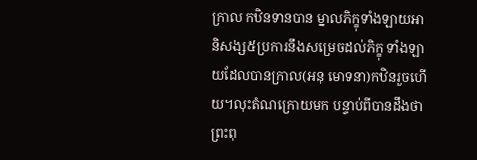ក្រាល កឋិនទានបាន ម្នាលភិក្ខុទាំងឡាយអានិសង្ស៥ប្រការនឹងសម្រេចដល់ភិក្ខុ ទាំងឡាយដែលបានក្រាល(អនុ មោទនា)កឋិនរួចហើយ។លុះតំណក្រោយមក បន្ទាប់ពីបានដឹងថា ព្រះពុ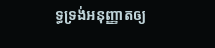ទ្ធទ្រង់អនុញ្ញាតឲ្យ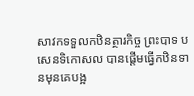សាវកទទួលកឋិនត្ថារកិច្ច ព្រះបាទ បសេនទិកោសល បានផ្តើមធ្វើកឋិនទានមុនគេបង្អ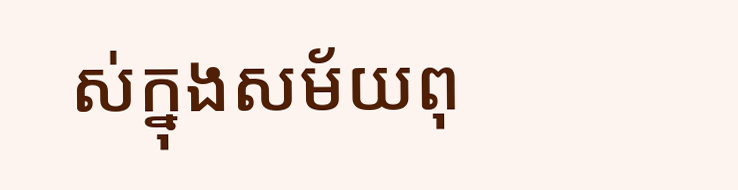ស់ក្នុងសម័យពុ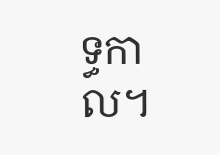ទ្ធកាល។